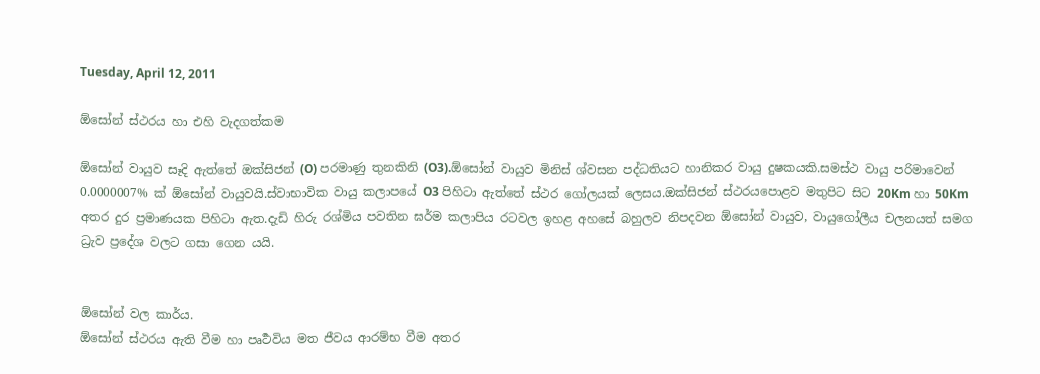Tuesday, April 12, 2011

ඕසෝන් ස්ථරය හා එහි වැදගත්කම

ඕසෝන් වායුව සෑදි ඇත්තේ ඔක්සිජන් (O) පරමාණු තුනකිනි (O3).ඕසෝන් වායුව මිනිස් ශ්වසන පද්ධතියට හානිකර වායු දුෂකයකි.සමස්ථ වායු පරිමාවෙන් 0.0000007% ක් ඕසෝන් වායුවයි.ස්වාභාවික වායු කලාපයේ O3 පිහිටා ඇත්තේ ස්ථර ගෝලයක් ලෙසය.ඔක්සිජන් ස්ථරයපොළව මතුපිට සිට 20Km හා 50Km අතර දුර ප්‍රමාණයක පිහිටා ඇත.දැඩි හිරු රශ්මිය පවතින ඝර්ම කලාපිය රටවල ඉහළ අහසේ බහුලව නිපදවන ඕසෝන් වායුව, වායුගෝලීය චලනයත් සමග ධ්‍රැව ප්‍රදේශ වලට ගසා ගෙන යයි.


ඕසෝන් වල කාර්ය.
ඕසෝන් ස්ථරය ඇති වීම හා පෘර්‍ථවිය මත ජීවය ආරම්භ වීම අතර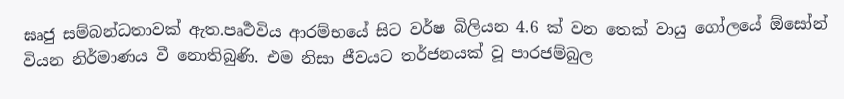ඝෘජු සම්බන්ධතාවක් ඇත.පෘර්‍ථවිය ආරම්භයේ සිට වර්ෂ බිලියන 4.6 ක් වන තෙක් වායු ගෝලයේ ඕසෝන් වියන නිර්මාණය වී නොතිබුණි. එම නිසා ජීවයට තර්ජනයක් වූ පාරජම්බුල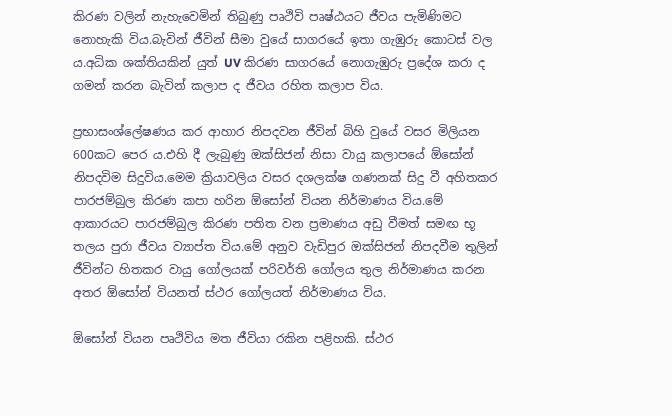කිරණ වලින් නැහැවෙමින් තිබුණු පෘථිවි පෘෂ්ඨයට ජීවය පැමිණිමට නොහැකි විය.බැවින් ජීවින් සීමා වුයේ සාගරයේ ඉතා ගැඹුරු කොටස් වල ය.අධික ශක්තියකින් යුත් UV කිරණ සාගරයේ නොගැඹුරු ප්‍රදේශ කරා ද ගමන් කරන බැවින් කලාප ද ජීවය රහිත කලාප විය.

ප්‍රභාසංශ්ලේෂණය කර ආහාර නිපදවන ජීවින් බිහි වුයේ වසර මිලියන 600කට පෙර ය.එහි දී ලැබුණු ඔක්සිජන් නිසා වායු කලාපයේ ඕසෝන් නිපදවිම සිදුවිය.මෙම ක්‍රියාවලිය වසර දශලක්ෂ ගණනක් සිදු වී අහිතකර පාරජම්බුල කිරණ කපා හරින ඕසෝන් වියන නිර්මාණය විය.මේ ආකාරයට පාරජම්බුල කිරණ පතිත වන ප්‍රමාණය අඩු වීමත් සමඟ භූ තලය පුරා ජීවය ව්‍යාප්ත විය.මේ අනුව වැඩිපුර ඔක්සිජන් නිපදවීම තුලින් ජීවින්ට හිතකර වායු ගෝලයක් පරිවර්ති ගෝලය තුල නිර්මාණය කරන අතර ඕසෝන් වියනත් ස්ථර ගෝලයත් නිර්මාණය විය.

ඕසෝන් වියන පෘථිවිය මත ජීවියා රකින පළිහකි. ස්ථර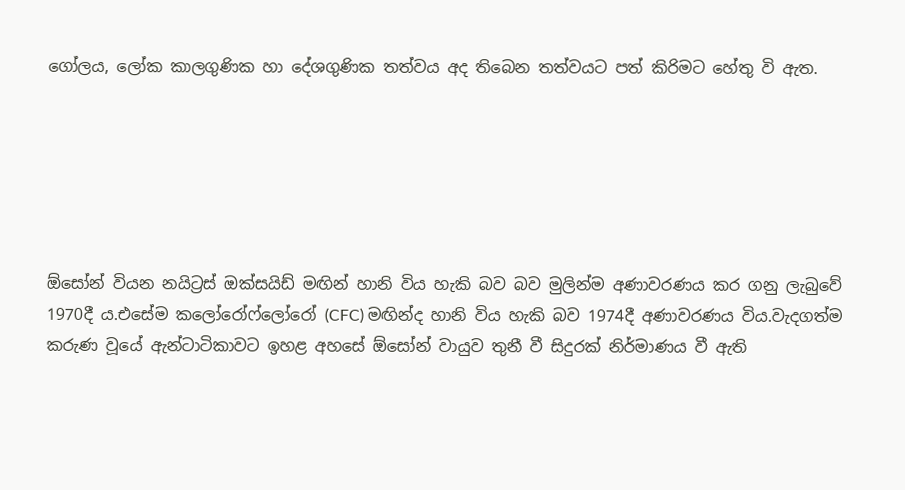ගෝලය, ලෝක කාලගුණික හා දේශගුණික තත්වය අද තිබෙන තත්වයට පත් කිරිමට හේතු වි ඇත.






ඕසෝන් වියන නයිට්‍රස් ඔක්සයිඩ් මඟින් හානි විය හැකි බව බව මුලින්ම අණාවරණය කර ගනු ලැබුවේ 1970දී ය.එසේම කලෝරෝෆ්ලෝරෝ (CFC) මඟින්ද හානි විය හැකි බව 1974දී අණාවරණය විය.වැදගත්ම කරුණ වූයේ ඇන්ටාටිකාවට ඉහළ අහසේ ඕසෝන් වායුව තුනී වී සිදුරක් නිර්මාණය වී ඇති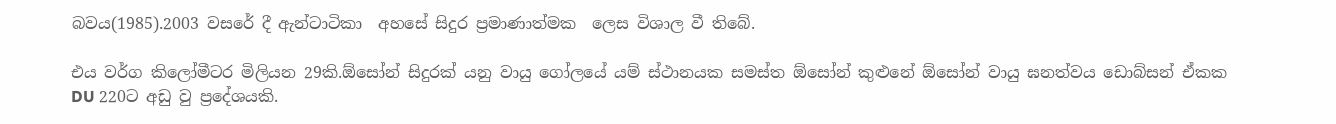බවය(1985).2003 වසරේ දී ඇන්ටාටිකා  අහසේ සිදුර ප්‍රමාණාත්මක  ලෙස විශාල වී තිබේ.

එය වර්ග කිලෝමීටර මිලියන 29කි.ඕසෝන් සිදුරක් යනු වායු ගෝලයේ යම් ස්ථානයක සමස්ත ඕසෝන් කුළුනේ ඕසෝන් වායු ඝනත්වය ඩොබ්සන් ඒකක DU 220ට අඩු වු ප්‍රදේශයකි.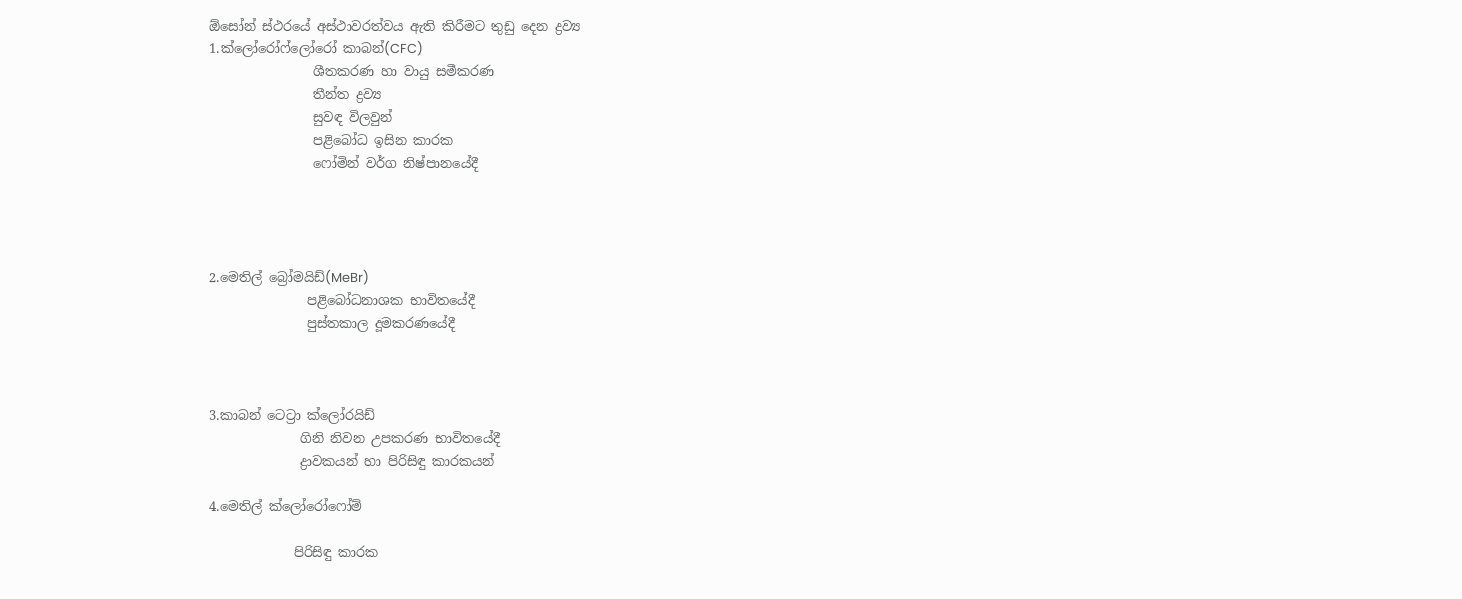ඕසෝන් ස්ථරයේ අස්ථාවරත්වය ඇති කිරීමට තුඩු දෙන ද්‍රව්‍ය
1.ක්ලෝරෝෆ්ලෝරෝ කාබන්(CFC)
                ශීතකරණ හා වායු සමීකරණ
                තීන්ත ද්‍රව්‍ය
                සුවඳ විලවුන්
                පළිබෝධ ඉසින කාරක
                ෆෝමින් වර්ග නිෂ්පානයේදී




2.මෙතිල් බ්‍රෝමයිඩ්(MeBr)
               පළිබෝධනාශක භාවිතයේදී
               පුස්තකාල දූමකරණයේදී



3.කාබන් ටෙට්‍රා ක්ලෝරයිඩ්
              ගිනි නිවන උපකරණ භාවිතයේදී
              ද්‍රාවකයන් හා පිරිසිඳු කාරකයන්

4.මෙතිල් ක්ලෝරෝෆෝම්

             පිරිසිඳු කාරක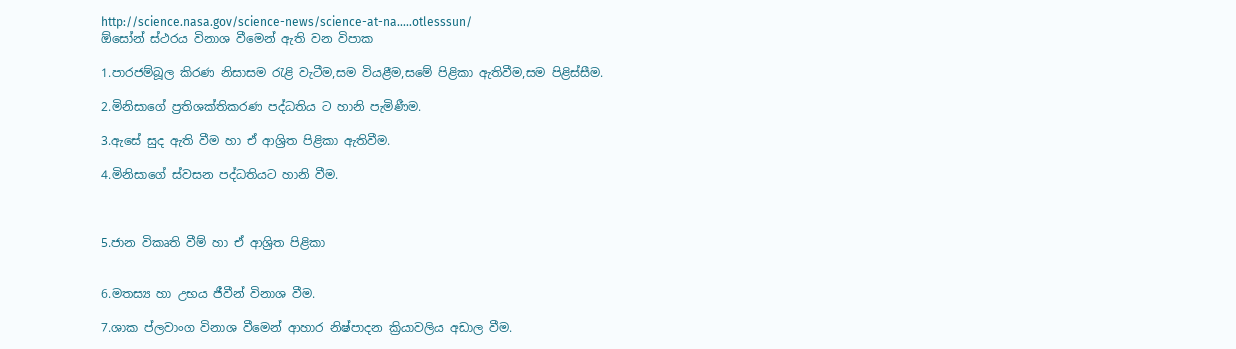http://science.nasa.gov/science-news/science-at-na.....otlesssun/
ඕසෝන් ස්ථරය විනාශ වීමෙන් ඇති වන විපාක

1.පාරජම්බූල කිරණ නිසාසම රැළි වැටීම,සම වියළීම,සමේ පිළිකා ඇතිවීම,සම පිළිස්සීම.

2.මිනිසාගේ ප්‍රතිශක්තිකරණ පද්ධතිය ට හානි පැමිණීම.

3.ඇසේ සුද ඇති වීම හා ඒ ආශ්‍රිත පිළිකා ඇතිවීම.

4.මිනිසාගේ ස්වසන පද්ධතියට හානි වීම.



5.ජාන විකෘති වීම් හා ඒ ආශ්‍රිත පිළිකා


6.මතස්‍ය හා උභය ජීවීන් විනාශ වීම.

7.ශාක ප්ලවාංග විනාශ වීමෙන් ආහාර නිෂ්පාදන ක්‍රියාවලිය අඩාල වීම.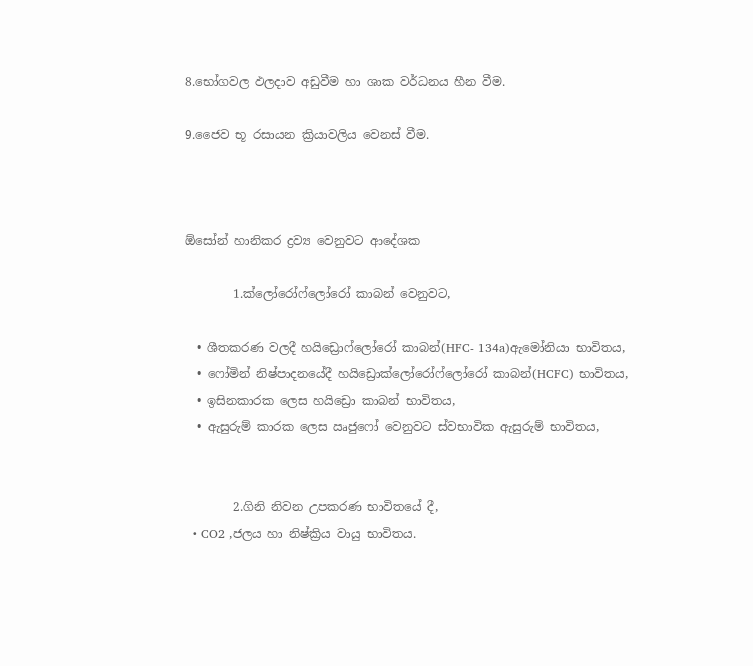8.භෝගවල ඵලදාව අඩුවීම හා ශාක වර්ධනය හීන වීම.

9.ජෛව භූ රසායන ක්‍රියාවලිය වෙනස් වීම.



ඕසෝන් හානිකර ද්‍රව්‍ය වෙනුවට ආදේශක

        1.ක්ලෝරෝෆ්ලෝරෝ කාබන් වෙනුවට,

  • ශීතකරණ වලදී හයිඩ්‍රොෆ්ලෝරෝ කාබන්(HFC- 134a)ඇමෝනියා භාවිතය,
  • ෆෝමින් නිෂ්පාදනයේදී හයිඩ්‍රොක්ලෝරෝෆ්ලෝරෝ කාබන්(HCFC) භාවිතය,
  • ඉසිනකාරක ලෙස හයිඩ්‍රො කාබන් භාවිතය,
  • ඇසුරුම් කාරක ලෙස ඍජුෆෝ වෙනුවට ස්වභාවික ඇසුරුම් භාවිතය,


        2.ගිනි නිවන උපකරණ භාවිතයේ දී,
  • CO2 ,ජලය හා නිෂ්ක්‍රිය වායු භාවිතය.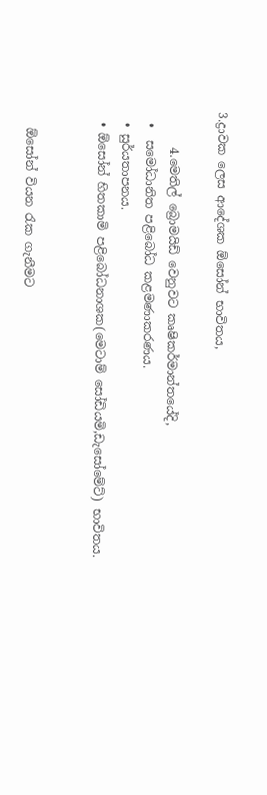3.ද්‍රාවක ලෙස ආදේශක ඕසෝන් භාවිතය,

      4.මෙතිල් බ්‍රොමයිඩ් වෙනුවට කෘෂිකර්මාන්තයේදි,
  •  සමෝධානිත පළිබෝධ කළමණාකරණය.
  • සුර්යතාපනය.
  • ඕසෝන් හිතකාමි පළිබෝධනාශක(මෙටාම් සෝඩියමි,ඩැසෝමේට්) භාවිතය.


   ඕසෝන් වියන රැක ගැනීමට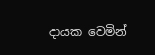දායක වෙමින්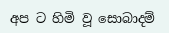අප ට හිමි වූ සොබාදම්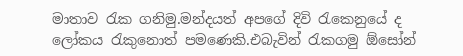මාතාව රැක ගනිමු.මන්දයත් අපගේ ‍දිවි රැකෙනුයේ ද ලෝකය රැකුනොත් පමණෙකි.එබැවින් රැකගමු ඕසෝන්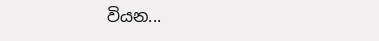වියන...